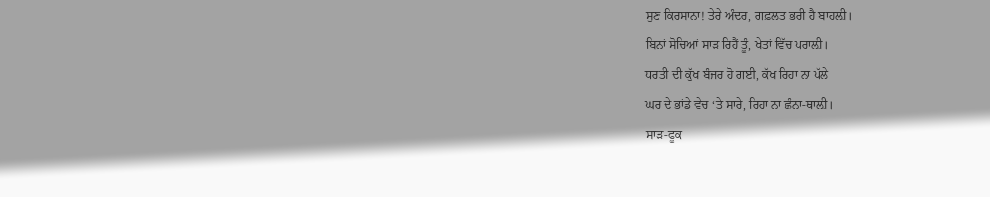ਸੁਣ ਕਿਰਸਾਨਾ! ਤੇਰੇ ਅੰਦਰ, ਗਫ਼ਲਤ ਭਰੀ ਹੈ ਬਾਹਲ਼ੀ।
ਬਿਨਾਂ ਸੋਚਿਆਂ ਸਾੜ ਰਿਹੈਂ ਤੂੰ, ਖੇਤਾਂ ਵਿੱਚ ਪਰਾਲ਼ੀ।
ਧਰਤੀ ਦੀ ਕੁੱਖ ਬੰਜਰ ਹੋ ਗਈ, ਕੱਖ ਰਿਹਾ ਨਾ ਪੱਲੇ
ਘਰ ਦੇ ਭਾਂਡੇ ਵੇਚ ‘ਤੇ ਸਾਰੇ, ਰਿਹਾ ਨਾ ਛੰਨਾ-ਥਾਲ਼ੀ।
ਸਾੜ-ਫੂਕ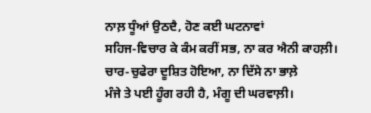ਨਾਲ਼ ਧੂੰਆਂ ਉਠਦੈ, ਹੋਣ ਕਈ ਘਟਨਾਵਾਂ
ਸਹਿਜ-ਵਿਚਾਰ ਕੇ ਕੰਮ ਕਰੀਂ ਸਭ, ਨਾ ਕਰ ਐਨੀ ਕਾਹਲ਼ੀ।
ਚਾਰ-ਚੁਫੇਰਾ ਦੂਸ਼ਿਤ ਹੋਇਆ, ਨਾ ਦਿੱਸੇ ਨਾ ਭਾਲ਼ੇ
ਮੰਜੇ ਤੇ ਪਈ ਹੂੰਗ ਰਹੀ ਹੈ, ਮੰਗੂ ਦੀ ਘਰਵਾਲ਼ੀ।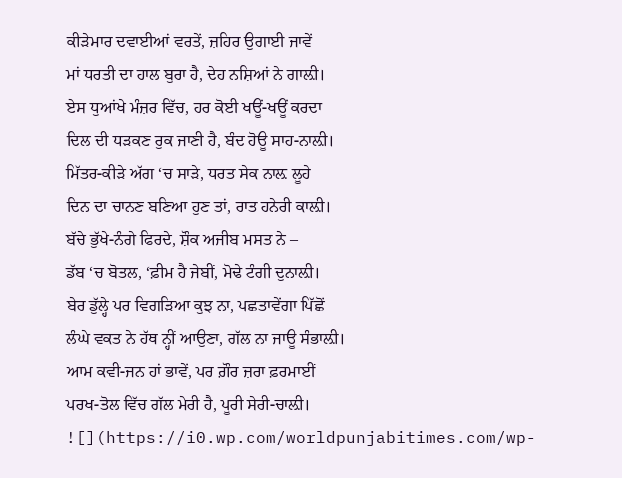ਕੀੜੇਮਾਰ ਦਵਾਈਆਂ ਵਰਤੇਂ, ਜ਼ਹਿਰ ਉਗਾਈ ਜਾਵੇਂ
ਮਾਂ ਧਰਤੀ ਦਾ ਹਾਲ ਬੁਰਾ ਹੈ, ਦੇਹ ਨਸ਼ਿਆਂ ਨੇ ਗਾਲ਼ੀ।
ਏਸ ਧੁਆਂਖੇ ਮੰਜ਼ਰ ਵਿੱਚ, ਹਰ ਕੋਈ ਖਊਂ-ਖਊਂ ਕਰਦਾ
ਦਿਲ ਦੀ ਧੜਕਣ ਰੁਕ ਜਾਣੀ ਹੈ, ਬੰਦ ਹੋਊ ਸਾਹ-ਨਾਲ਼ੀ।
ਮਿੱਤਰ-ਕੀੜੇ ਅੱਗ ‘ਚ ਸਾੜੇ, ਧਰਤ ਸੇਕ ਨਾਲ਼ ਲੂਹੇ
ਦਿਨ ਦਾ ਚਾਨਣ ਬਣਿਆ ਹੁਣ ਤਾਂ, ਰਾਤ ਹਨੇਰੀ ਕਾਲ਼ੀ।
ਬੱਚੇ ਭੁੱਖੇ-ਨੰਗੇ ਫਿਰਦੇ, ਸ਼ੌਕ ਅਜੀਬ ਮਸਤ ਨੇ –
ਡੱਬ ‘ਚ ਬੋਤਲ, ‘ਫ਼ੀਮ ਹੈ ਜੇਬੀਂ, ਮੋਢੇ ਟੰਗੀ ਦੁਨਾਲ਼ੀ।
ਬੇਰ ਡੁੱਲ੍ਹੇ ਪਰ ਵਿਗੜਿਆ ਕੁਝ ਨਾ, ਪਛਤਾਵੇਂਗਾ ਪਿੱਛੋਂ
ਲੰਘੇ ਵਕਤ ਨੇ ਹੱਥ ਨ੍ਹੀਂ ਆਉਣਾ, ਗੱਲ ਨਾ ਜਾਊ ਸੰਭਾਲ਼ੀ।
ਆਮ ਕਵੀ-ਜਨ ਹਾਂ ਭਾਵੇਂ, ਪਰ ਗ਼ੌਰ ਜ਼ਰਾ ਫ਼ਰਮਾਈਂ
ਪਰਖ-ਤੋਲ ਵਿੱਚ ਗੱਲ ਮੇਰੀ ਹੈ, ਪੂਰੀ ਸੇਰੀ-ਚਾਲ਼ੀ।
![](https://i0.wp.com/worldpunjabitimes.com/wp-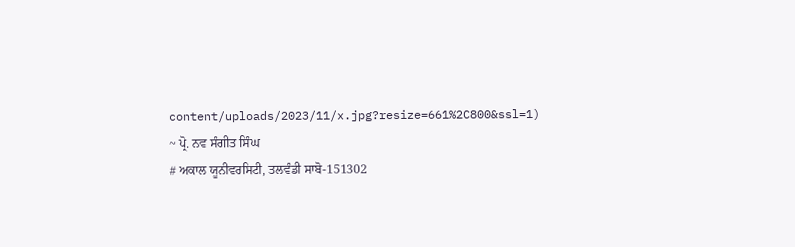content/uploads/2023/11/x.jpg?resize=661%2C800&ssl=1)
~ ਪ੍ਰੋ. ਨਵ ਸੰਗੀਤ ਸਿੰਘ
# ਅਕਾਲ ਯੂਨੀਵਰਸਿਟੀ, ਤਲਵੰਡੀ ਸਾਬੋ-151302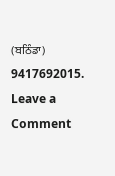(ਬਠਿੰਡਾ) 9417692015.
Leave a Comment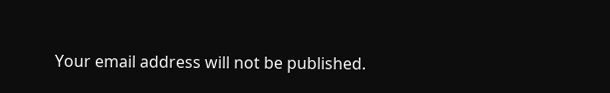Your email address will not be published.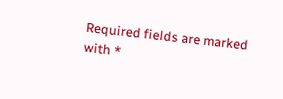Required fields are marked with *